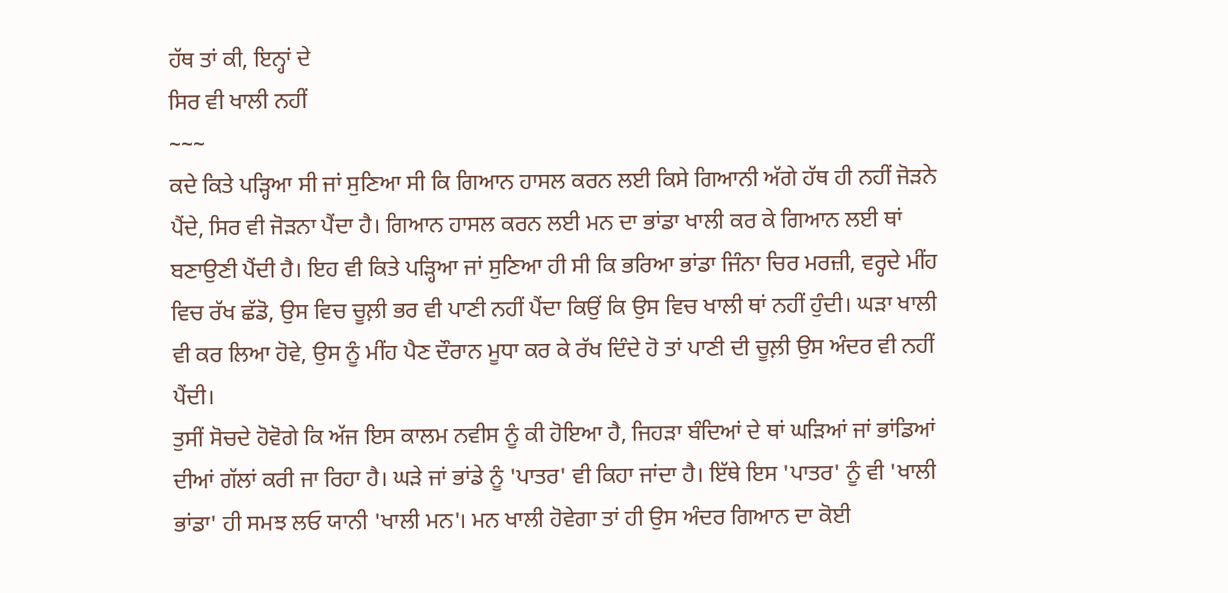ਹੱਥ ਤਾਂ ਕੀ, ਇਨ੍ਹਾਂ ਦੇ
ਸਿਰ ਵੀ ਖਾਲੀ ਨਹੀਂ
~~~
ਕਦੇ ਕਿਤੇ ਪੜ੍ਹਿਆ ਸੀ ਜਾਂ ਸੁਣਿਆ ਸੀ ਕਿ ਗਿਆਨ ਹਾਸਲ ਕਰਨ ਲਈ ਕਿਸੇ ਗਿਆਨੀ ਅੱਗੇ ਹੱਥ ਹੀ ਨਹੀਂ ਜੋੜਨੇ ਪੈਂਦੇ, ਸਿਰ ਵੀ ਜੋੜਨਾ ਪੈਂਦਾ ਹੈ। ਗਿਆਨ ਹਾਸਲ ਕਰਨ ਲਈ ਮਨ ਦਾ ਭਾਂਡਾ ਖਾਲੀ ਕਰ ਕੇ ਗਿਆਨ ਲਈ ਥਾਂ ਬਣਾਉਣੀ ਪੈਂਦੀ ਹੈ। ਇਹ ਵੀ ਕਿਤੇ ਪੜ੍ਹਿਆ ਜਾਂ ਸੁਣਿਆ ਹੀ ਸੀ ਕਿ ਭਰਿਆ ਭਾਂਡਾ ਜਿੰਨਾ ਚਿਰ ਮਰਜ਼ੀ, ਵਰ੍ਹਦੇ ਮੀਂਹ ਵਿਚ ਰੱਖ ਛੱਡੋ, ਉਸ ਵਿਚ ਚੂਲ਼ੀ ਭਰ ਵੀ ਪਾਣੀ ਨਹੀਂ ਪੈਂਦਾ ਕਿਉਂ ਕਿ ਉਸ ਵਿਚ ਖਾਲੀ ਥਾਂ ਨਹੀਂ ਹੁੰਦੀ। ਘੜਾ ਖਾਲੀ ਵੀ ਕਰ ਲਿਆ ਹੋਵੇ, ਉਸ ਨੂੰ ਮੀਂਹ ਪੈਣ ਦੌਰਾਨ ਮੂਧਾ ਕਰ ਕੇ ਰੱਖ ਦਿੰਦੇ ਹੋ ਤਾਂ ਪਾਣੀ ਦੀ ਚੂਲ਼ੀ ਉਸ ਅੰਦਰ ਵੀ ਨਹੀਂ ਪੈਂਦੀ।
ਤੁਸੀਂ ਸੋਚਦੇ ਹੋਵੋਗੇ ਕਿ ਅੱਜ ਇਸ ਕਾਲਮ ਨਵੀਸ ਨੂੰ ਕੀ ਹੋਇਆ ਹੈ, ਜਿਹੜਾ ਬੰਦਿਆਂ ਦੇ ਥਾਂ ਘੜਿਆਂ ਜਾਂ ਭਾਂਡਿਆਂ ਦੀਆਂ ਗੱਲਾਂ ਕਰੀ ਜਾ ਰਿਹਾ ਹੈ। ਘੜੇ ਜਾਂ ਭਾਂਡੇ ਨੂੰ 'ਪਾਤਰ' ਵੀ ਕਿਹਾ ਜਾਂਦਾ ਹੈ। ਇੱਥੇ ਇਸ 'ਪਾਤਰ' ਨੂੰ ਵੀ 'ਖਾਲੀ ਭਾਂਡਾ' ਹੀ ਸਮਝ ਲਓ ਯਾਨੀ 'ਖਾਲੀ ਮਨ'। ਮਨ ਖਾਲੀ ਹੋਵੇਗਾ ਤਾਂ ਹੀ ਉਸ ਅੰਦਰ ਗਿਆਨ ਦਾ ਕੋਈ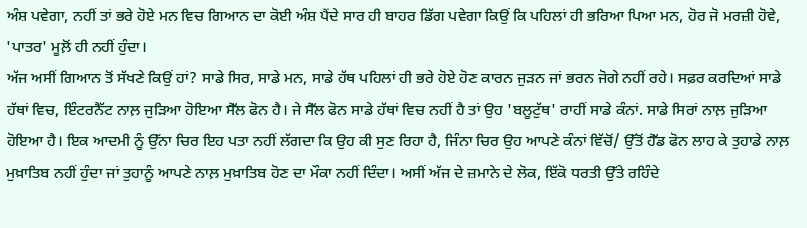ਅੰਸ਼ ਪਵੇਗਾ, ਨਹੀਂ ਤਾਂ ਭਰੇ ਹੋਏ ਮਨ ਵਿਚ ਗਿਆਨ ਦਾ ਕੋਈ ਅੰਸ਼ ਪੈਂਦੇ ਸਾਰ ਹੀ ਬਾਹਰ ਡਿੱਗ ਪਵੇਗਾ ਕਿਉਂ ਕਿ ਪਹਿਲਾਂ ਹੀ ਭਰਿਆ ਪਿਆ ਮਨ, ਹੋਰ ਜੋ ਮਰਜ਼ੀ ਹੋਵੇ, 'ਪਾਤਰ' ਮੂਲ਼ੋਂ ਹੀ ਨਹੀਂ ਹੁੰਦਾ।
ਅੱਜ ਅਸੀਂ ਗਿਆਨ ਤੋਂ ਸੱਖਣੇ ਕਿਉਂ ਹਾਂ? ਸਾਡੇ ਸਿਰ, ਸਾਡੇ ਮਨ, ਸਾਡੇ ਹੱਥ ਪਹਿਲਾਂ ਹੀ ਭਰੇ ਹੋਏ ਹੋਣ ਕਾਰਨ ਜੁੜਨ ਜਾਂ ਭਰਨ ਜੋਗੇ ਨਹੀਂ ਰਹੇ। ਸਫ਼ਰ ਕਰਦਿਆਂ ਸਾਡੇ ਹੱਥਾਂ ਵਿਚ, ਇੰਟਰਨੈੱਟ ਨਾਲ਼ ਜੁੜਿਆ ਹੋਇਆ ਸੈੱਲ ਫੋਨ ਹੈ। ਜੇ ਸੈੱਲ ਫੋਨ ਸਾਡੇ ਹੱਥਾਂ ਵਿਚ ਨਹੀਂ ਹੈ ਤਾਂ ਉਹ 'ਬਲੂਟੁੱਥ' ਰਾਹੀਂ ਸਾਡੇ ਕੰਨਾਂ. ਸਾਡੇ ਸਿਰਾਂ ਨਾਲ਼ ਜੁੜਿਆ ਹੋਇਆ ਹੈ। ਇਕ ਆਦਮੀ ਨੂੰ ਉੱਨਾ ਚਿਰ ਇਹ ਪਤਾ ਨਹੀਂ ਲੱਗਦਾ ਕਿ ਉਹ ਕੀ ਸੁਣ ਰਿਹਾ ਹੈ, ਜਿੰਨਾ ਚਿਰ ਉਹ ਆਪਣੇ ਕੰਨਾਂ ਵਿੱਚੋਂ/ ਉੱਤੋਂ ਹੈੱਡ ਫੋਨ ਲਾਹ ਕੇ ਤੁਹਾਡੇ ਨਾਲ਼ ਮੁਖ਼ਾਤਿਬ ਨਹੀਂ ਹੁੰਦਾ ਜਾਂ ਤੁਹਾਨੂੰ ਆਪਣੇ ਨਾਲ਼ ਮੁਖ਼ਾਤਿਬ ਹੋਣ ਦਾ ਮੌਕਾ ਨਹੀਂ ਦਿੰਦਾ। ਅਸੀਂ ਅੱਜ ਦੇ ਜ਼ਮਾਨੇ ਦੇ ਲੋਕ, ਇੱਕੋ ਧਰਤੀ ਉੱਤੇ ਰਹਿੰਦੇ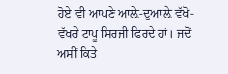ਹੋਏ ਵੀ ਆਪਣੇ ਆਲ਼ੇ-ਦੁਆਲ਼ੇ ਵੱਖੋ-ਵੱਖਰੇ ਟਾਪੂ ਸਿਰਜੀ ਫਿਰਦੇ ਹਾਂ। ਜਦੋਂ ਅਸੀਂ ਕਿਤੇ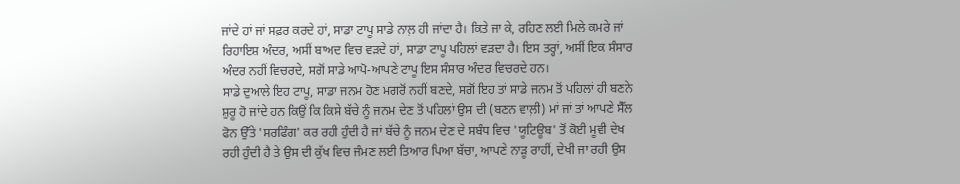ਜਾਂਦੇ ਹਾਂ ਜਾਂ ਸਫ਼ਰ ਕਰਦੇ ਹਾਂ, ਸਾਡਾ ਟਾਪੂ ਸਾਡੇ ਨਾਲ਼ ਹੀ ਜਾਂਦਾ ਹੈ। ਕਿਤੇ ਜਾ ਕੇ, ਰਹਿਣ ਲਈ ਮਿਲੇ ਕਮਰੇ ਜਾਂ ਰਿਹਾਇਸ਼ ਅੰਦਰ, ਅਸੀਂ ਬਾਅਦ ਵਿਚ ਵੜਦੇ ਹਾਂ, ਸਾਡਾ ਟਾਪੂ ਪਹਿਲਾਂ ਵੜਦਾ ਹੈ। ਇਸ ਤਰ੍ਹਾਂ, ਅਸੀਂ ਇਕ ਸੰਸਾਰ ਅੰਦਰ ਨਹੀਂ ਵਿਚਰਦੇ, ਸਗੋਂ ਸਾਡੇ ਆਪੋ-ਆਪਣੇ ਟਾਪੂ ਇਸ ਸੰਸਾਰ ਅੰਦਰ ਵਿਚਰਦੇ ਹਨ।
ਸਾਡੇ ਦੁਆਲੇ ਇਹ ਟਾਪੂ, ਸਾਡਾ ਜਨਮ ਹੋਣ ਮਗਰੋਂ ਨਹੀਂ ਬਣਦੇ, ਸਗੋਂ ਇਹ ਤਾਂ ਸਾਡੇ ਜਨਮ ਤੋਂ ਪਹਿਲਾਂ ਹੀ ਬਣਨੇ ਸ਼ੁਰੂ ਹੋ ਜਾਂਦੇ ਹਨ ਕਿਉਂ ਕਿ ਕਿਸੇ ਬੱਚੇ ਨੂੰ ਜਨਮ ਦੇਣ ਤੋਂ ਪਹਿਲਾਂ ਉਸ ਦੀ (ਬਣਨ ਵਾਲ਼ੀ) ਮਾਂ ਜਾਂ ਤਾਂ ਆਪਣੇ ਸੈੱਲ ਫੋਨ ਉੱਤੇ 'ਸਰਫਿੰਗ' ਕਰ ਰਹੀ ਹੁੰਦੀ ਹੈ ਜਾਂ ਬੱਚੇ ਨੂੰ ਜਨਮ ਦੇਣ ਦੇ ਸਬੰਧ ਵਿਚ 'ਯੂਟਿਊਬ' ਤੋਂ ਕੋਈ ਮੂਵੀ ਦੇਖ ਰਹੀ ਹੁੰਦੀ ਹੈ ਤੇ ਉਸ ਦੀ ਕੁੱਖ ਵਿਚ ਜੰਮਣ ਲਈ ਤਿਆਰ ਪਿਆ ਬੱਚਾ, ਆਪਣੇ ਨਾੜੂ ਰਾਹੀਂ, ਦੇਖੀ ਜਾ ਰਹੀ ਉਸ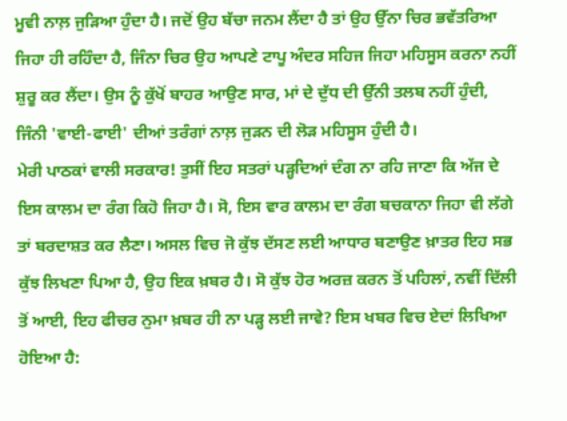ਮੂਵੀ ਨਾਲ਼ ਜੁੜਿਆ ਹੁੰਦਾ ਹੈ। ਜਦੋਂ ਉਹ ਬੱਚਾ ਜਨਮ ਲੈਂਦਾ ਹੈ ਤਾਂ ਉਹ ਉੱਨਾ ਚਿਰ ਭਵੱਤਰਿਆ ਜਿਹਾ ਹੀ ਰਹਿੰਦਾ ਹੈ, ਜਿੰਨਾ ਚਿਰ ਉਹ ਆਪਣੇ ਟਾਪੂ ਅੰਦਰ ਸਹਿਜ ਜਿਹਾ ਮਹਿਸੂਸ ਕਰਨਾ ਨਹੀਂ ਸ਼ੁਰੂ ਕਰ ਲੈਂਦਾ। ਉਸ ਨੂੰ ਕੁੱਖੋਂ ਬਾਹਰ ਆਉਣ ਸਾਰ, ਮਾਂ ਦੇ ਦੁੱਧ ਦੀ ਉੱਨੀ ਤਲਬ ਨਹੀਂ ਹੁੰਦੀ, ਜਿੰਨੀ 'ਵਾਈ-ਫਾਈ' ਦੀਆਂ ਤਰੰਗਾਂ ਨਾਲ਼ ਜੁੜਨ ਦੀ ਲੋੜ ਮਹਿਸੂਸ ਹੁੰਦੀ ਹੈ।
ਮੇਰੀ ਪਾਠਕਾਂ ਵਾਲੀ ਸਰਕਾਰ! ਤੁਸੀਂ ਇਹ ਸਤਰਾਂ ਪੜ੍ਹਦਿਆਂ ਦੰਗ ਨਾ ਰਹਿ ਜਾਣਾ ਕਿ ਅੱਜ ਦੇ ਇਸ ਕਾਲਮ ਦਾ ਰੰਗ ਕਿਹੋ ਜਿਹਾ ਹੈ। ਸੋ, ਇਸ ਵਾਰ ਕਾਲਮ ਦਾ ਰੰਗ ਬਚਕਾਨਾ ਜਿਹਾ ਵੀ ਲੱਗੇ ਤਾਂ ਬਰਦਾਸ਼ਤ ਕਰ ਲੈਣਾ। ਅਸਲ ਵਿਚ ਜੋ ਕੁੱਝ ਦੱਸਣ ਲਈ ਆਧਾਰ ਬਣਾਉਣ ਖ਼ਾਤਰ ਇਹ ਸਭ ਕੁੱਝ ਲਿਖਣਾ ਪਿਆ ਹੈ, ਉਹ ਇਕ ਖ਼ਬਰ ਹੈ। ਸੋ ਕੁੱਝ ਹੋਰ ਅਰਜ਼ ਕਰਨ ਤੋਂ ਪਹਿਲਾਂ, ਨਵੀਂ ਦਿੱਲੀ ਤੋਂ ਆਈ, ਇਹ ਫੀਚਰ ਨੁਮਾ ਖ਼ਬਰ ਹੀ ਨਾ ਪੜ੍ਹ ਲਈ ਜਾਵੇ? ਇਸ ਖਬਰ ਵਿਚ ਏਦਾਂ ਲਿਖਿਆ ਹੋਇਆ ਹੈ: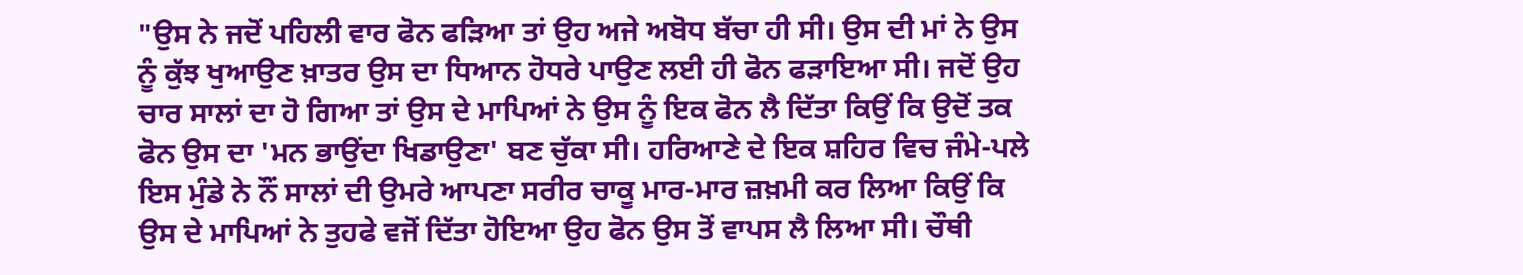"ਉਸ ਨੇ ਜਦੋਂ ਪਹਿਲੀ ਵਾਰ ਫੋਨ ਫੜਿਆ ਤਾਂ ਉਹ ਅਜੇ ਅਬੋਧ ਬੱਚਾ ਹੀ ਸੀ। ਉਸ ਦੀ ਮਾਂ ਨੇ ਉਸ ਨੂੰ ਕੁੱਝ ਖੁਆਉਣ ਖ਼ਾਤਰ ਉਸ ਦਾ ਧਿਆਨ ਹੋਧਰੇ ਪਾਉਣ ਲਈ ਹੀ ਫੋਨ ਫੜਾਇਆ ਸੀ। ਜਦੋਂ ਉਹ ਚਾਰ ਸਾਲਾਂ ਦਾ ਹੋ ਗਿਆ ਤਾਂ ਉਸ ਦੇ ਮਾਪਿਆਂ ਨੇ ਉਸ ਨੂੰ ਇਕ ਫੋਨ ਲੈ ਦਿੱਤਾ ਕਿਉਂ ਕਿ ਉਦੋਂ ਤਕ ਫੋਨ ਉਸ ਦਾ 'ਮਨ ਭਾਉਂਦਾ ਖਿਡਾਉਣਾ' ਬਣ ਚੁੱਕਾ ਸੀ। ਹਰਿਆਣੇ ਦੇ ਇਕ ਸ਼ਹਿਰ ਵਿਚ ਜੰਮੇ-ਪਲੇ ਇਸ ਮੁੰਡੇ ਨੇ ਨੌਂ ਸਾਲਾਂ ਦੀ ਉਮਰੇ ਆਪਣਾ ਸਰੀਰ ਚਾਕੂ ਮਾਰ-ਮਾਰ ਜ਼ਖ਼ਮੀ ਕਰ ਲਿਆ ਕਿਉਂ ਕਿ ਉਸ ਦੇ ਮਾਪਿਆਂ ਨੇ ਤੁਹਫੇ ਵਜੋਂ ਦਿੱਤਾ ਹੋਇਆ ਉਹ ਫੋਨ ਉਸ ਤੋਂ ਵਾਪਸ ਲੈ ਲਿਆ ਸੀ। ਚੌਥੀ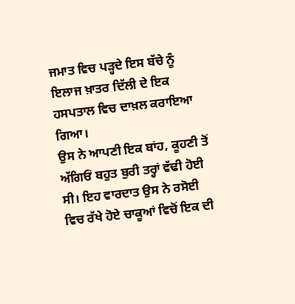ਜਮਾਤ ਵਿਚ ਪੜ੍ਹਦੇ ਇਸ ਬੱਚੇ ਨੂੰ ਇਲਾਜ ਖ਼ਾਤਰ ਦਿੱਲੀ ਦੇ ਇਕ ਹਸਪਤਾਲ ਵਿਚ ਦਾਖ਼ਲ ਕਰਾਇਆ ਗਿਆ।
ਉਸ ਨੇ ਆਪਣੀ ਇਕ ਬਾਂਹ, ਕੂਹਣੀ ਤੋਂ ਅੱਗਿਓਂ ਬਹੁਤ ਬੁਰੀ ਤਰ੍ਹਾਂ ਵੱਢੀ ਹੋਈ ਸੀ। ਇਹ ਵਾਰਦਾਤ ਉਸ ਨੇ ਰਸੋਈ ਵਿਚ ਰੱਖੇ ਹੋਏ ਚਾਕੂਆਂ ਵਿਚੋਂ ਇਕ ਦੀ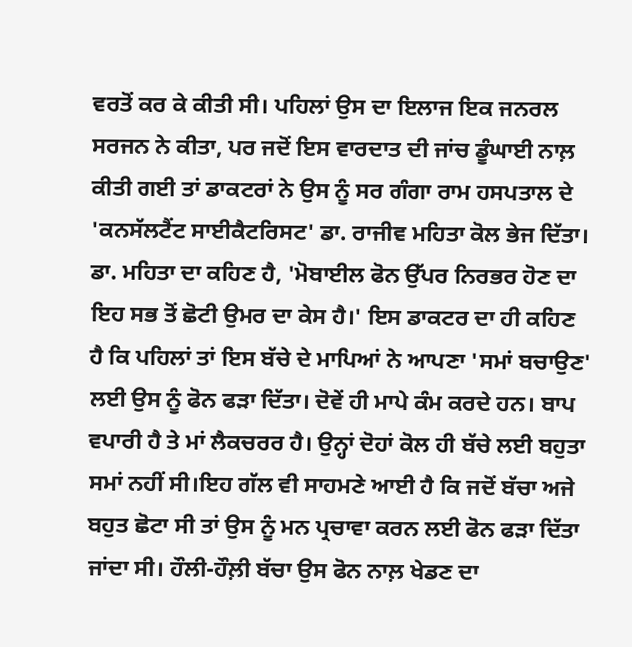ਵਰਤੋਂ ਕਰ ਕੇ ਕੀਤੀ ਸੀ। ਪਹਿਲਾਂ ਉਸ ਦਾ ਇਲਾਜ ਇਕ ਜਨਰਲ ਸਰਜਨ ਨੇ ਕੀਤਾ, ਪਰ ਜਦੋਂ ਇਸ ਵਾਰਦਾਤ ਦੀ ਜਾਂਚ ਡੂੰਘਾਈ ਨਾਲ਼ ਕੀਤੀ ਗਈ ਤਾਂ ਡਾਕਟਰਾਂ ਨੇ ਉਸ ਨੂੰ ਸਰ ਗੰਗਾ ਰਾਮ ਹਸਪਤਾਲ ਦੇ 'ਕਨਸੱਲਟੈਂਟ ਸਾਈਕੈਟਰਿਸਟ' ਡਾ. ਰਾਜੀਵ ਮਹਿਤਾ ਕੋਲ ਭੇਜ ਦਿੱਤਾ। ਡਾ. ਮਹਿਤਾ ਦਾ ਕਹਿਣ ਹੈ, 'ਮੋਬਾਈਲ ਫੋਨ ਉੱਪਰ ਨਿਰਭਰ ਹੋਣ ਦਾ ਇਹ ਸਭ ਤੋਂ ਛੋਟੀ ਉਮਰ ਦਾ ਕੇਸ ਹੈ।' ਇਸ ਡਾਕਟਰ ਦਾ ਹੀ ਕਹਿਣ ਹੈ ਕਿ ਪਹਿਲਾਂ ਤਾਂ ਇਸ ਬੱਚੇ ਦੇ ਮਾਪਿਆਂ ਨੇ ਆਪਣਾ 'ਸਮਾਂ ਬਚਾਉਣ' ਲਈ ਉਸ ਨੂੰ ਫੋਨ ਫੜਾ ਦਿੱਤਾ। ਦੋਵੇਂ ਹੀ ਮਾਪੇ ਕੰਮ ਕਰਦੇ ਹਨ। ਬਾਪ ਵਪਾਰੀ ਹੈ ਤੇ ਮਾਂ ਲੈਕਚਰਰ ਹੈ। ਉਨ੍ਹਾਂ ਦੋਹਾਂ ਕੋਲ ਹੀ ਬੱਚੇ ਲਈ ਬਹੁਤਾ ਸਮਾਂ ਨਹੀਂ ਸੀ।ਇਹ ਗੱਲ ਵੀ ਸਾਹਮਣੇ ਆਈ ਹੈ ਕਿ ਜਦੋਂ ਬੱਚਾ ਅਜੇ ਬਹੁਤ ਛੋਟਾ ਸੀ ਤਾਂ ਉਸ ਨੂੰ ਮਨ ਪ੍ਰਚਾਵਾ ਕਰਨ ਲਈ ਫੋਨ ਫੜਾ ਦਿੱਤਾ ਜਾਂਦਾ ਸੀ। ਹੌਲੀ-ਹੌਲ਼ੀ ਬੱਚਾ ਉਸ ਫੋਨ ਨਾਲ਼ ਖੇਡਣ ਦਾ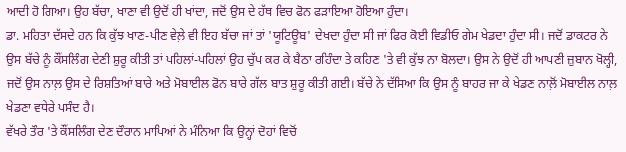ਆਦੀ ਹੋ ਗਿਆ। ਉਹ ਬੱਚਾ, ਖਾਣਾ ਵੀ ਉਦੋਂ ਹੀ ਖਾਂਦਾ, ਜਦੋਂ ਉਸ ਦੇ ਹੱਥ ਵਿਚ ਫੋਨ ਫੜਾਇਆ ਹੋਇਆ ਹੁੰਦਾ।
ਡਾ. ਮਹਿਤਾ ਦੱਸਦੇ ਹਨ ਕਿ ਕੁੱਝ ਖਾਣ-ਪੀਣ ਵੇਲ਼ੇ ਵੀ ਇਹ ਬੱਚਾ ਜਾਂ ਤਾਂ 'ਯੂਟਿਊਬ' ਦੇਖਦਾ ਹੁੰਦਾ ਸੀ ਜਾਂ ਫਿਰ ਕੋਈ ਵਿਡੀਓ ਗੇਮ ਖੇਡਦਾ ਹੁੰਦਾ ਸੀ। ਜਦੋਂ ਡਾਕਟਰ ਨੇ ਉਸ ਬੱਚੇ ਨੂੰ ਕੌਂਸਲਿੰਗ ਦੇਣੀ ਸ਼ੁਰੂ ਕੀਤੀ ਤਾਂ ਪਹਿਲਾਂ-ਪਹਿਲਾਂ ਉਹ ਚੁੱਪ ਕਰ ਕੇ ਬੈਠਾ ਰਹਿੰਦਾ ਤੇ ਕਹਿਣ 'ਤੇ ਵੀ ਕੁੱਝ ਨਾ ਬੋਲਦਾ। ਉਸ ਨੇ ਉਦੋਂ ਹੀ ਆਪਣੀ ਜ਼ੁਬਾਨ ਖੋਲ੍ਹੀ, ਜਦੋਂ ਉਸ ਨਾਲ਼ ਉਸ ਦੇ ਰਿਸ਼ਤਿਆਂ ਬਾਰੇ ਅਤੇ ਮੋਬਾਈਲ ਫੋਨ ਬਾਰੇ ਗੱਲ ਬਾਤ ਸ਼ੁਰੂ ਕੀਤੀ ਗਈ। ਬੱਚੇ ਨੇ ਦੱਸਿਆ ਕਿ ਉਸ ਨੂੰ ਬਾਹਰ ਜਾ ਕੇ ਖੇਡਣ ਨਾਲ਼ੋਂ ਮੋਬਾਈਲ ਨਾਲ਼ ਖੇਡਣਾ ਵਧੇਰੇ ਪਸੰਦ ਹੈ।
ਵੱਖਰੇ ਤੌਰ 'ਤੇ ਕੌਂਸਲਿੰਗ ਦੇਣ ਦੌਰਾਨ ਮਾਪਿਆਂ ਨੇ ਮੰਨਿਆ ਕਿ ਉਨ੍ਹਾਂ ਦੋਹਾਂ ਵਿਚੋਂ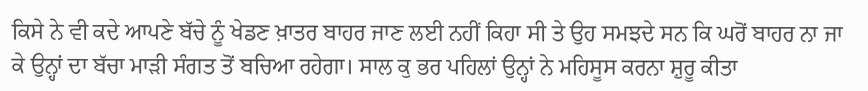ਕਿਸੇ ਨੇ ਵੀ ਕਦੇ ਆਪਣੇ ਬੱਚੇ ਨੂੰ ਖੇਡਣ ਖ਼ਾਤਰ ਬਾਹਰ ਜਾਣ ਲਈ ਨਹੀਂ ਕਿਹਾ ਸੀ ਤੇ ਉਹ ਸਮਝਦੇ ਸਨ ਕਿ ਘਰੋਂ ਬਾਹਰ ਨਾ ਜਾ ਕੇ ਉਨ੍ਹਾਂ ਦਾ ਬੱਚਾ ਮਾੜੀ ਸੰਗਤ ਤੋਂ ਬਚਿਆ ਰਹੇਗਾ। ਸਾਲ ਕੁ ਭਰ ਪਹਿਲਾਂ ਉਨ੍ਹਾਂ ਨੇ ਮਹਿਸੂਸ ਕਰਨਾ ਸ਼ੁਰੂ ਕੀਤਾ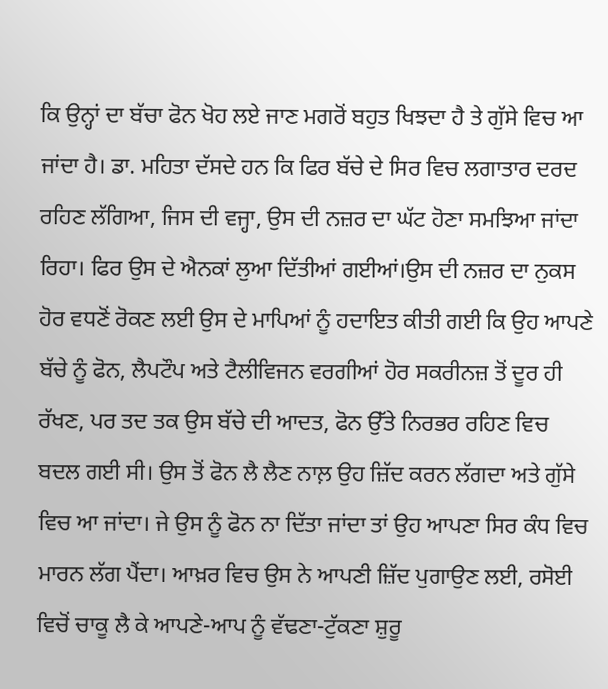ਕਿ ਉਨ੍ਹਾਂ ਦਾ ਬੱਚਾ ਫੋਨ ਖੋਹ ਲਏ ਜਾਣ ਮਗਰੋਂ ਬਹੁਤ ਖਿਝਦਾ ਹੈ ਤੇ ਗੁੱਸੇ ਵਿਚ ਆ ਜਾਂਦਾ ਹੈ। ਡਾ. ਮਹਿਤਾ ਦੱਸਦੇ ਹਨ ਕਿ ਫਿਰ ਬੱਚੇ ਦੇ ਸਿਰ ਵਿਚ ਲਗਾਤਾਰ ਦਰਦ ਰਹਿਣ ਲੱਗਿਆ, ਜਿਸ ਦੀ ਵਜ੍ਹਾ, ਉਸ ਦੀ ਨਜ਼ਰ ਦਾ ਘੱਟ ਹੋਣਾ ਸਮਝਿਆ ਜਾਂਦਾ ਰਿਹਾ। ਫਿਰ ਉਸ ਦੇ ਐਨਕਾਂ ਲੁਆ ਦਿੱਤੀਆਂ ਗਈਆਂ।ਉਸ ਦੀ ਨਜ਼ਰ ਦਾ ਨੁਕਸ ਹੋਰ ਵਧਣੋਂ ਰੋਕਣ ਲਈ ਉਸ ਦੇ ਮਾਪਿਆਂ ਨੂੰ ਹਦਾਇਤ ਕੀਤੀ ਗਈ ਕਿ ਉਹ ਆਪਣੇ ਬੱਚੇ ਨੂੰ ਫੋਨ, ਲੈਪਟੌਪ ਅਤੇ ਟੈਲੀਵਿਜਨ ਵਰਗੀਆਂ ਹੋਰ ਸਕਰੀਨਜ਼ ਤੋਂ ਦੂਰ ਹੀ ਰੱਖਣ, ਪਰ ਤਦ ਤਕ ਉਸ ਬੱਚੇ ਦੀ ਆਦਤ, ਫੋਨ ਉੱਤੇ ਨਿਰਭਰ ਰਹਿਣ ਵਿਚ ਬਦਲ ਗਈ ਸੀ। ਉਸ ਤੋਂ ਫੋਨ ਲੈ ਲੈਣ ਨਾਲ਼ ਉਹ ਜ਼ਿੱਦ ਕਰਨ ਲੱਗਦਾ ਅਤੇ ਗੁੱਸੇ ਵਿਚ ਆ ਜਾਂਦਾ। ਜੇ ਉਸ ਨੂੰ ਫੋਨ ਨਾ ਦਿੱਤਾ ਜਾਂਦਾ ਤਾਂ ਉਹ ਆਪਣਾ ਸਿਰ ਕੰਧ ਵਿਚ ਮਾਰਨ ਲੱਗ ਪੈਂਦਾ। ਆਖ਼ਰ ਵਿਚ ਉਸ ਨੇ ਆਪਣੀ ਜ਼ਿੱਦ ਪੁਗਾਉਣ ਲਈ, ਰਸੋਈ ਵਿਚੋਂ ਚਾਕੂ ਲੈ ਕੇ ਆਪਣੇ-ਆਪ ਨੂੰ ਵੱਢਣਾ-ਟੁੱਕਣਾ ਸ਼ੁਰੂ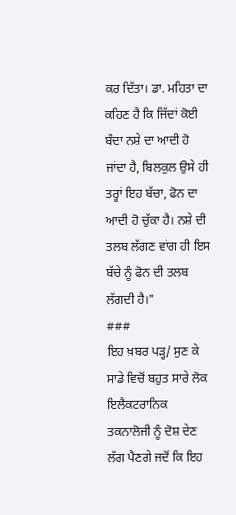ਕਰ ਦਿੱਤਾ। ਡਾ. ਮਹਿਤਾ ਦਾ ਕਹਿਣ ਹੈ ਕਿ ਜਿੱਦਾਂ ਕੋਈ ਬੰਦਾ ਨਸ਼ੇ ਦਾ ਆਦੀ ਹੋ ਜਾਂਦਾ ਹੈ, ਬਿਲਕੁਲ ਉਸੇ ਹੀ ਤਰ੍ਹਾਂ ਇਹ ਬੱਚਾ, ਫੋਨ ਦਾ ਆਦੀ ਹੋ ਚੁੱਕਾ ਹੈ। ਨਸ਼ੇ ਦੀ ਤਲਬ ਲੱਗਣ ਵਾਂਗ ਹੀ ਇਸ ਬੱਚੇ ਨੂੰ ਫੋਨ ਦੀ ਤਲਬ ਲੱਗਦੀ ਹੈ।"
###
ਇਹ ਖ਼ਬਰ ਪੜ੍ਹ/ ਸੁਣ ਕੇ ਸਾਡੇ ਵਿਚੋਂ ਬਹੁਤ ਸਾਰੇ ਲੋਕ ਇਲੈਕਟਰਾਨਿਕ ਤਕਨਾਲੋਜੀ ਨੂੰ ਦੋਸ਼ ਦੇਣ ਲੱਗ ਪੈਣਗੇ ਜਦੋਂ ਕਿ ਇਹ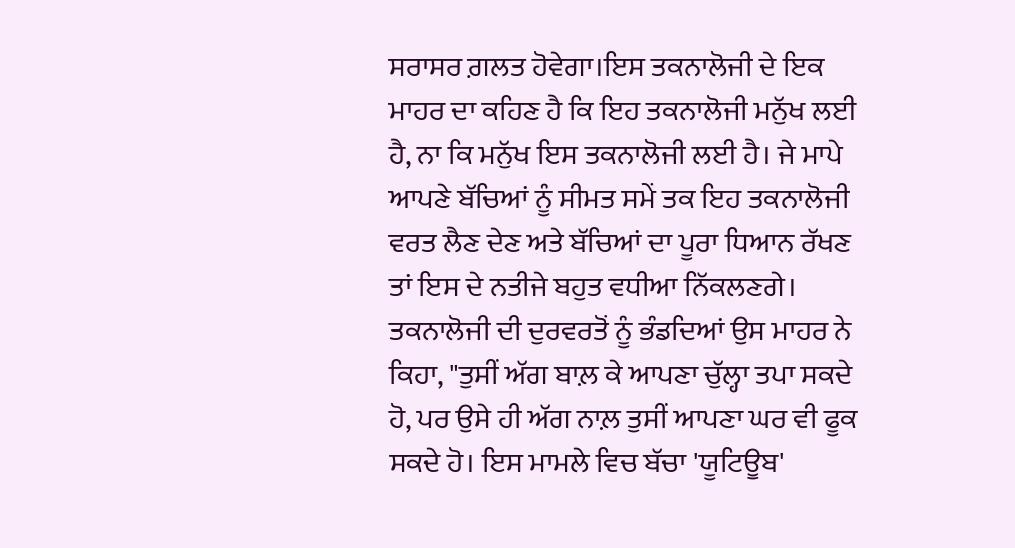ਸਰਾਸਰ ਗ਼ਲਤ ਹੋਵੇਗਾ।ਇਸ ਤਕਨਾਲੋਜੀ ਦੇ ਇਕ ਮਾਹਰ ਦਾ ਕਹਿਣ ਹੈ ਕਿ ਇਹ ਤਕਨਾਲੋਜੀ ਮਨੁੱਖ ਲਈ ਹੈ, ਨਾ ਕਿ ਮਨੁੱਖ ਇਸ ਤਕਨਾਲੋਜੀ ਲਈ ਹੈ। ਜੇ ਮਾਪੇ ਆਪਣੇ ਬੱਚਿਆਂ ਨੂੰ ਸੀਮਤ ਸਮੇਂ ਤਕ ਇਹ ਤਕਨਾਲੋਜੀ ਵਰਤ ਲੈਣ ਦੇਣ ਅਤੇ ਬੱਚਿਆਂ ਦਾ ਪੂਰਾ ਧਿਆਨ ਰੱਖਣ ਤਾਂ ਇਸ ਦੇ ਨਤੀਜੇ ਬਹੁਤ ਵਧੀਆ ਨਿੱਕਲਣਗੇ। ਤਕਨਾਲੋਜੀ ਦੀ ਦੁਰਵਰਤੋਂ ਨੂੰ ਭੰਡਦਿਆਂ ਉਸ ਮਾਹਰ ਨੇ ਕਿਹਾ, "ਤੁਸੀਂ ਅੱਗ ਬਾਲ਼ ਕੇ ਆਪਣਾ ਚੁੱਲ੍ਹਾ ਤਪਾ ਸਕਦੇ ਹੋ, ਪਰ ਉਸੇ ਹੀ ਅੱਗ ਨਾਲ਼ ਤੁਸੀਂ ਆਪਣਾ ਘਰ ਵੀ ਫੂਕ ਸਕਦੇ ਹੋ। ਇਸ ਮਾਮਲੇ ਵਿਚ ਬੱਚਾ 'ਯੂਟਿਊਬ'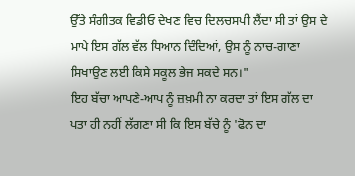ਉੱਤੇ ਸੰਗੀਤਕ ਵਿਡੀਓ ਦੇਖਣ ਵਿਚ ਦਿਲਚਸਪੀ ਲੈਂਦਾ ਸੀ ਤਾਂ ਉਸ ਦੇ ਮਾਪੇ ਇਸ ਗੱਲ ਵੱਲ ਧਿਆਨ ਦਿੰਦਿਆਂ, ਉਸ ਨੂੰ ਨਾਚ-ਗਾਣਾ ਸਿਖਾਉਣ ਲਈ ਕਿਸੇ ਸਕੂਲ ਭੇਜ ਸਕਦੇ ਸਨ।"
ਇਹ ਬੱਚਾ ਆਪਣੇ-ਆਪ ਨੂੰ ਜ਼ਖ਼ਮੀ ਨਾ ਕਰਦਾ ਤਾਂ ਇਸ ਗੱਲ ਦਾ ਪਤਾ ਹੀ ਨਹੀਂ ਲੱਗਣਾ ਸੀ ਕਿ ਇਸ ਬੱਚੇ ਨੂੰ 'ਫੋਨ ਦਾ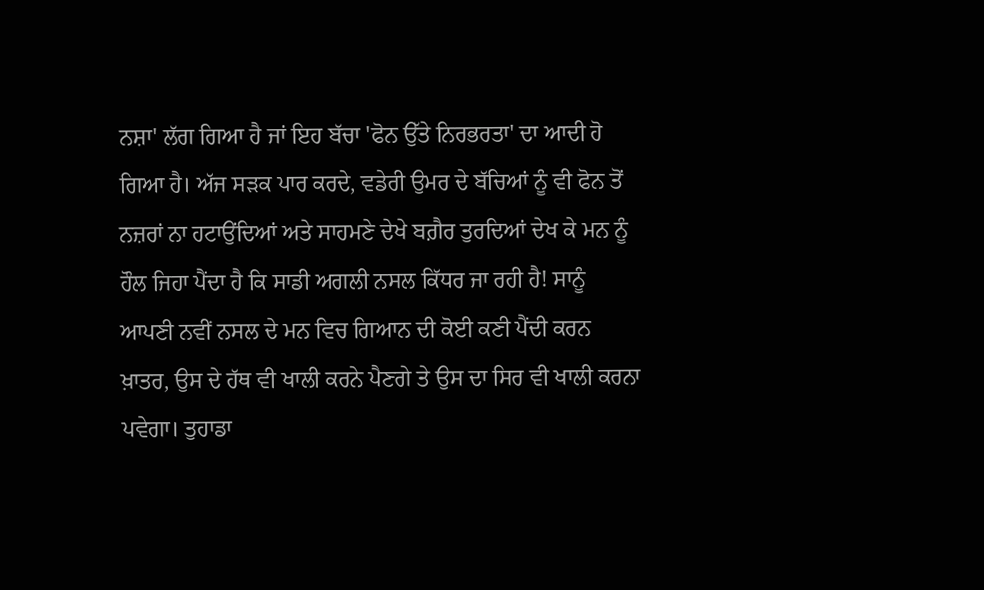ਨਸ਼ਾ' ਲੱਗ ਗਿਆ ਹੈ ਜਾਂ ਇਹ ਬੱਚਾ 'ਫੋਨ ਉੱਤੇ ਨਿਰਭਰਤਾ' ਦਾ ਆਦੀ ਹੋ ਗਿਆ ਹੈ। ਅੱਜ ਸੜਕ ਪਾਰ ਕਰਦੇ, ਵਡੇਰੀ ਉਮਰ ਦੇ ਬੱਚਿਆਂ ਨੂੰ ਵੀ ਫੋਨ ਤੋਂ ਨਜ਼ਰਾਂ ਨਾ ਹਟਾਉਂਦਿਆਂ ਅਤੇ ਸਾਹਮਣੇ ਦੇਖੇ ਬਗ਼ੈਰ ਤੁਰਦਿਆਂ ਦੇਖ ਕੇ ਮਨ ਨੂੰ ਹੌਲ ਜਿਹਾ ਪੈਂਦਾ ਹੈ ਕਿ ਸਾਡੀ ਅਗਲੀ ਨਸਲ ਕਿੱਧਰ ਜਾ ਰਹੀ ਹੈ! ਸਾਨੂੰ ਆਪਣੀ ਨਵੀਂ ਨਸਲ ਦੇ ਮਨ ਵਿਚ ਗਿਆਨ ਦੀ ਕੋਈ ਕਣੀ ਪੈਂਦੀ ਕਰਨ ਖ਼ਾਤਰ, ਉਸ ਦੇ ਹੱਥ ਵੀ ਖਾਲੀ ਕਰਨੇ ਪੈਣਗੇ ਤੇ ਉਸ ਦਾ ਸਿਰ ਵੀ ਖਾਲੀ ਕਰਨਾ ਪਵੇਗਾ। ਤੁਹਾਡਾ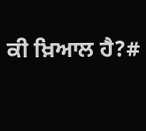ਕੀ ਖ਼ਿਆਲ ਹੈ?#